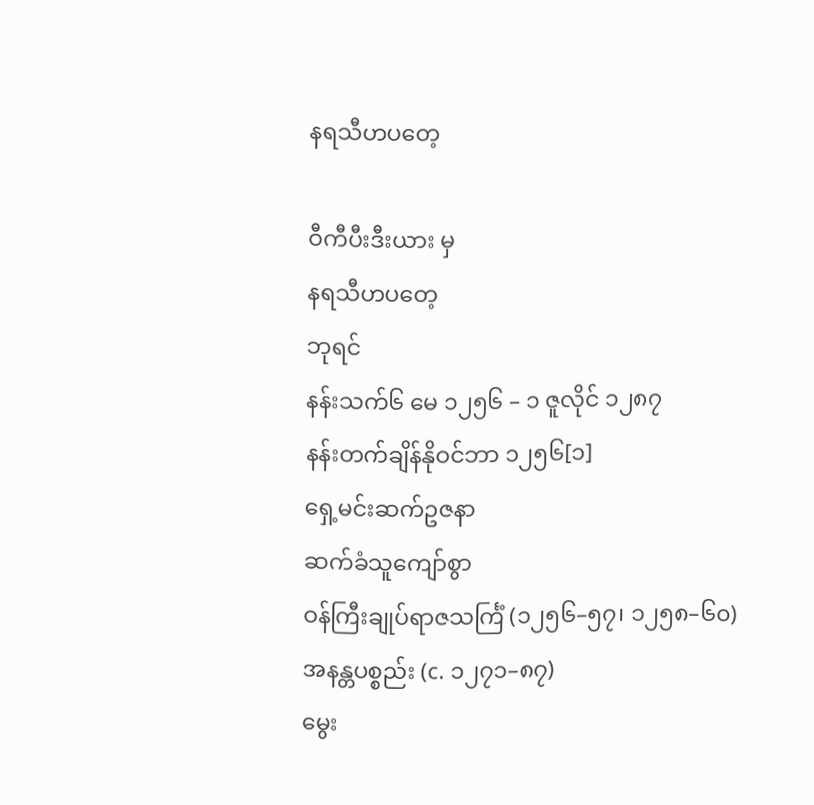နရသီဟပတေ့

ဝီကီပီးဒီးယား မှ
နရသီဟပတေ့
ဘုရင်
နန်းသက်၆ မေ ၁၂၅၆ – ၁ ဇူလိုင် ၁၂၈၇
နန်းတက်ချိန်နိုဝင်ဘာ ၁၂၅၆[၁]
ရှေ့မင်းဆက်ဥဇနာ
ဆက်ခံသူကျော်စွာ
ဝန်ကြီးချုပ်ရာဇသင်္ကြံ (၁၂၅၆–၅၇၊ ၁၂၅၈–၆၀)
အနန္တပစ္စည်း (c. ၁၂၇၁–၈၇)
မွေး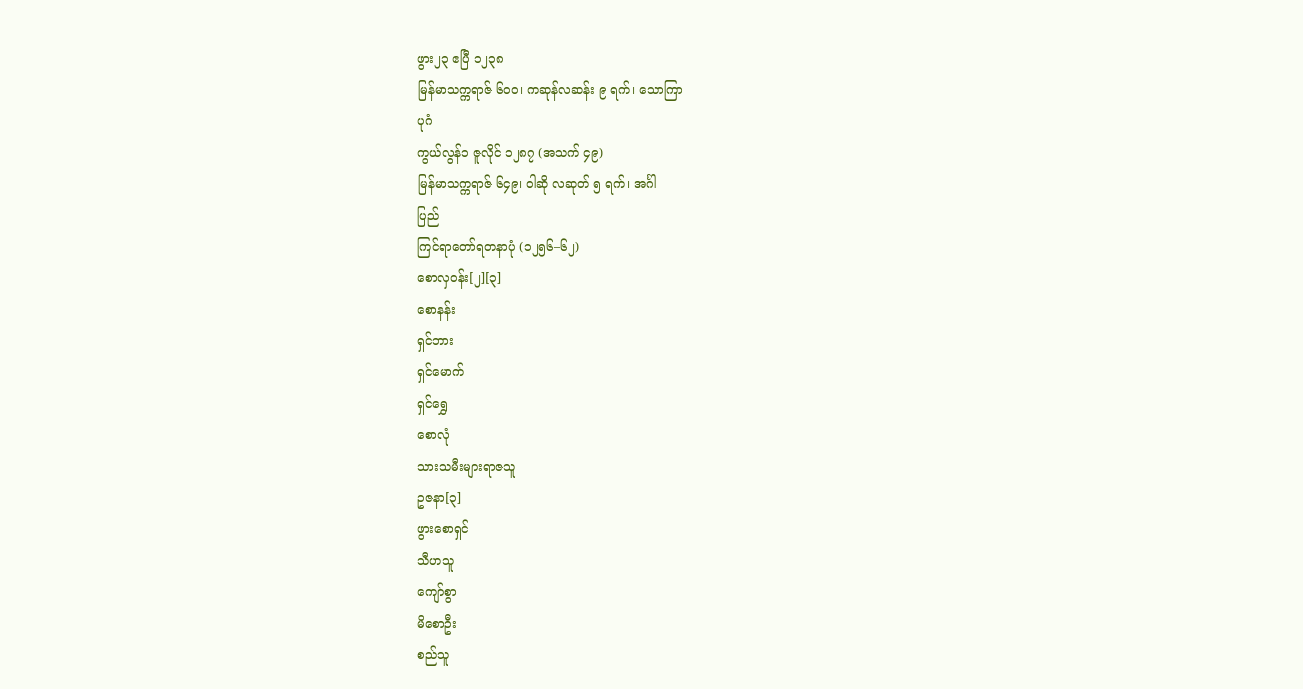ဖွား၂၃ ဧပြီ ၁၂၃၈
မြန်မာသက္ကရာဇ် ၆၀၀၊ ကဆုန်လဆန်း ၉ ရက်၊ သောကြာ
ပုဂံ
ကွယ်လွန်၁ ဇူလိုင် ၁၂၈၇ (အသက် ၄၉)
မြန်မာသက္ကရာဇ် ၆၄၉၊ ဝါဆို လဆုတ် ၅ ရက်၊ အင်္ဂါ
ပြည်
ကြင်ရာတော်ရတနာပုံ (၁၂၅၆–၆၂)
စောလှဝန်း[၂][၃]
စောနန်း
ရှင်ဘား
ရှင်မောက်
ရှင်ရွှေ
စောလုံ
သားသမီးများရာဇသူ
ဥဇနာ[၃]
ဖွားစောရှင်
သီဟသူ
ကျော်စွာ
မိစောဦး
စည်သူ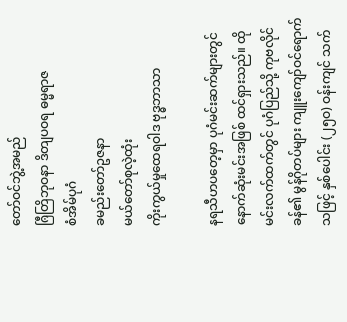တော်ဝင်ဘွဲ့အမည်
ၐြီတြိဘုဝနာ ဒိတျပဝရ ဓမ္မရာဇ
စံအိမ်ပုဂံ
ခမည်းတော်ဥဇနာ
မယ်တော်စုလဲ့ထုံး
ကိုးကွယ်မှုထေရဝါဒ ဗုဒ္ဓဘာသာ

နရသီဟပတေ့မှာ ပုဂံမင်းဆက်များတွင် နောက်ဆုံးမင်းအဖြစ် ထင်ရှားသည်။ ထိုမင်းလက်ထက်တွင် ပုဂံပြည်သို့ ကုဗလိုင်ခန်၏ မွန်ဂိုတပ်များ ကျူးကျော်ဝင်ရောက်သဖြင့် နှစ်ပေါင်း (၂၅ဝ) ဝန်းကျင် သက်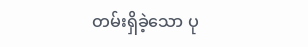တမ်းရှိခဲ့သော ပု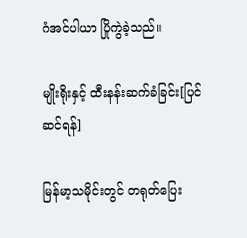ဂံအင်ပါယာ ပြိုကွဲခဲ့သည်။

မျိုးရိုးနှင့် ထီးနန်းဆက်ခံခြင်း[ပြင်ဆင်ရန်]

မြန်မာ့သမိုင်းတွင် တရုတ်ပြေး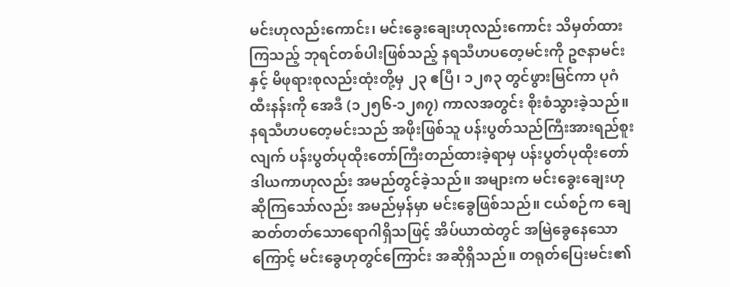မင်းဟုလည်းကောင်း၊ မင်းခွေးချေးဟုလည်းကောင်း သိမှတ်ထားကြသည့် ဘုရင်တစ်ပါးဖြစ်သည့် နရသီဟပတေ့မင်းကို ဥဇနာမင်းနှင့် မိဖုရားစုလည်းထုံးတို့မှ ၂၃ ဧပြီ၊ ၁၂၈၃ တွင်ဖွားမြင်ကာ ပုဂံထီးနန်းကို အေဒီ (၁၂၅၆-၁၂၈၇) ကာလအတွင်း စိုးစံသွားခဲ့သည်။ နရသီဟပတေ့မင်းသည် အဖိုးဖြစ်သူ ပန်းပွတ်သည်ကြီးအားရည်စူးလျက် ပန်းပွတ်ပုထိုးတော်ကြီးတည်ထားခဲ့ရာမှ ပန်းပွတ်ပုထိုးတော် ဒါယကာဟုလည်း အမည်တွင်ခဲ့သည်။ အများက မင်းခွေးချေးဟု ဆိုကြသော်လည်း အမည်မှန်မှာ မင်းခွေဖြစ်သည်။ ငယ်စဉ်က ချေဆတ်တတ်သောရောဂါရှိသဖြင့် အိပ်ယာထဲတွင် အမြဲခွေနေသောကြောင့် မင်းခွေဟုတွင်ကြောင်း အဆိုရှိသည်။ တရုတ်ပြေးမင်း၏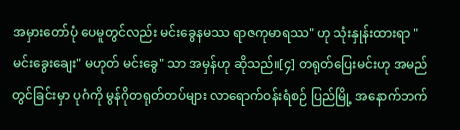အမှားတော်ပုံ ပေမူတွင်လည်း မင်းခွေနမဿ ရာဇကုမာရဿ" ဟု သုံးနှုန်းထားရာ "မင်းခွေးချေး" မဟုတ် မင်းခွေ" သာ အမှန်ဟု ဆိုသည်။[၄] တရုတ်ပြေးမင်းဟု အမည်တွင်ခြင်းမှာ ပုဂံကို မွန်ဂိုတရုတ်တပ်များ လာရောက်ဝန်းရံစဉ် ပြည်မြို့ အနောက်ဘက်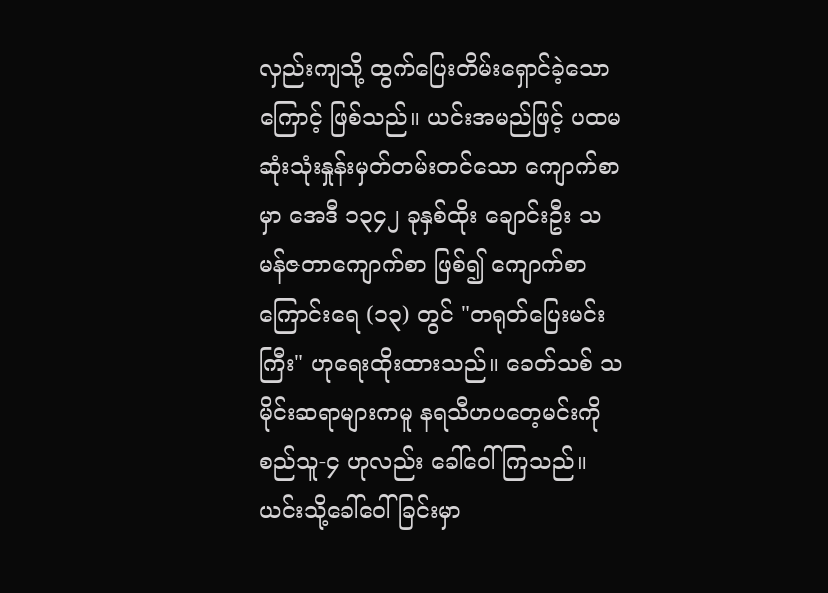လှည်းကျသို့ ထွက်ပြေးတိမ်းရှောင်ခဲ့သောကြောင့် ဖြစ်သည်။ ယင်းအမည်ဖြင့် ပထမဆုံးသုံးနှုန်းမှတ်တမ်းတင်သော ကျောက်စာမှာ အေဒီ ၁၃၄၂ ခုနှစ်ထိုး ချောင်းဦး သမန်ဇတာကျောက်စာ ဖြစ်၍ ကျောက်စာ ကြောင်းရေ (၁၃) တွင် "တရုတ်ပြေးမင်းကြီး" ဟုရေးထိုးထားသည်။ ခေတ်သစ် သမိုင်းဆရာများကမူ နရသီဟပတေ့မင်းကို စည်သူ-၄ ဟုလည်း ခေါ်ဝေါ်ကြသည်။ ယင်းသို့ခေါ်ဝေါ်ခြင်းမှာ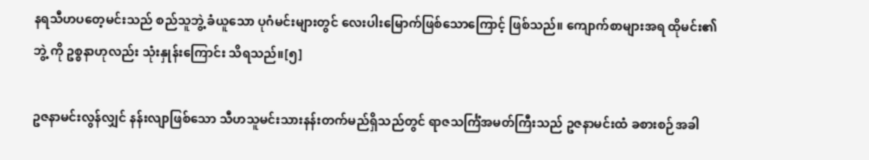နရသီဟပတေ့မင်းသည် စည်သူဘွဲ့ ခံယူသော ပုဂံမင်းများတွင် လေးပါးမြောက်ဖြစ်သောကြောင့် ဖြစ်သည်။ ကျောက်စာများအရ ထိုမင်း၏ ဘွဲ့ ကို ဥစ္စနာဟုလည်း သုံးနှုန်းကြောင်း သိရသည်။[၅]

ဥဇနာမင်းလွန်လျှင် နန်းလျာဖြစ်သော သီဟသူမင်းသားနန်းတက်မည်ရှိသည်တွင် ရာဇသင်္ကြံအမတ်ကြီးသည် ဥဇနာမင်းထံ ခစားစဉ်အခါ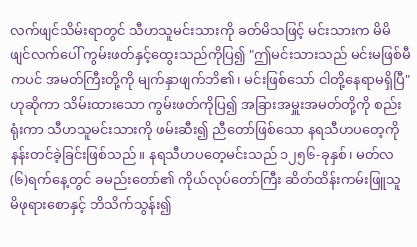လက်ဖျင်သိမ်းရာတွင် သီဟသူမင်းသားကို ခတ်မိသဖြင့် မင်းသားက မိမိ ဖျင်လက်ပေါ် ကွမ်းဖတ်နှင့်ထွေးသည်ကိုပြ၍ "ဤမင်းသားသည် မင်းမဖြစ်မီကပင် အမတ်ကြီးတို့ကို မျက်နှာဖျက်ဘိ၏၊ မင်းဖြစ်သော် ငါတို့နေရာမရှိပြီ" ဟုဆိုကာ သိမ်းထားသော ကွမ်းဖတ်ကိုပြ၍ အခြားအမှူးအမတ်တို့ကို စည်းရုံးကာ သီဟသူမင်းသားကို ဖမ်းဆီး၍ ညီတော်ဖြစ်သော နရသီဟပတေ့ကိုနန်းတင်ခဲ့ခြင်းဖြစ်သည်။ နရသီဟပတေ့မင်းသည် ၁၂၅၆-ခုနှစ်၊ မတ်လ(၆)ရက်နေ့တွင် ခမည်းတော်၏ ကိုယ်လုပ်တော်ကြီး ဆိတ်ထိန်းကမ်းဖြူသူ မိဖုရားစောနှင့် ဘိသိက်သွန်း၍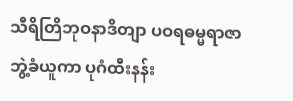သီရိတြိဘုဝနာဒိတျာ ပဝရဓမ္မရာဇာဘွဲ့ခံယူကာ ပုဂံထီးနန်း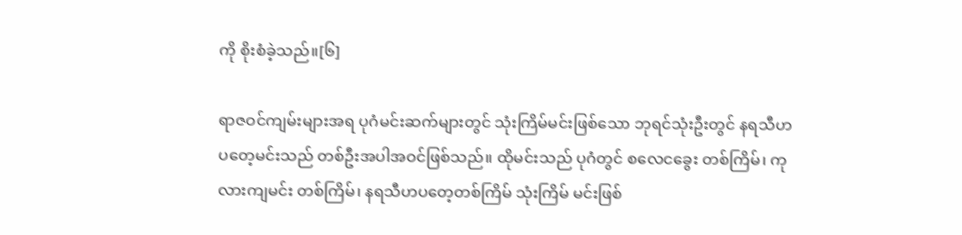ကို စိုးစံခဲ့သည်။[၆]

ရာဇဝင်ကျမ်းများအရ ပုဂံမင်းဆက်များတွင် သုံးကြိမ်မင်းဖြစ်သော ဘုရင်သုံးဦးတွင် နရသီဟပတေ့မင်းသည် တစ်ဦးအပါအဝင်ဖြစ်သည်။ ထိုမင်းသည် ပုဂံတွင် စလေငခွေး တစ်ကြိမ်၊ ကုလားကျမင်း တစ်ကြိမ်၊ နရသီဟပတေ့တစ်ကြိမ် သုံးကြိမ် မင်းဖြစ်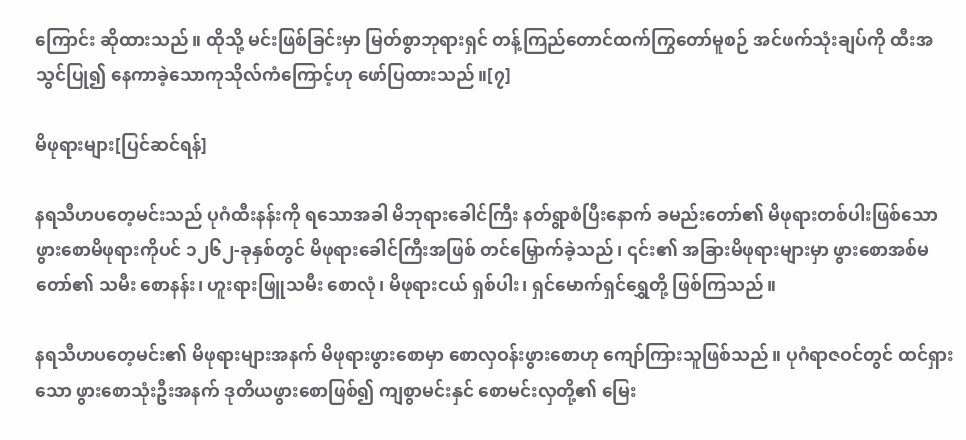ကြောင်း ဆိုထားသည်။ ထိုသို့ မင်းဖြစ်ခြင်းမှာ မြတ်စွာဘုရားရှင် တန့်ကြည်တောင်ထက်ကြွတော်မူစဉ် အင်ဖက်သုံးချပ်ကို ထီးအသွင်ပြု၍ နေကာခဲ့သောကုသိုလ်ကံကြောင့်ဟု ဖော်ပြထားသည်။[၇]

မိဖုရားများ[ပြင်ဆင်ရန်]

နရသီဟပတေ့မင်းသည် ပုဂံထီးနန်းကို ရသောအခါ မိဘုရားခေါင်ကြီး နတ်ရွာစံပြီးနောက် ခမည်းတော်၏ မိဖုရားတစ်ပါးဖြစ်သော ဖွားစောမိဖုရားကိုပင် ၁၂၆၂-ခုနှစ်တွင် မိဖုရားခေါင်ကြီးအဖြစ် တင်မြှောက်ခဲ့သည်၊ ၎င်း၏ အခြားမိဖုရားများမှာ ဖွားစောအစ်မတော်၏ သမီး စောနန်း၊ ဟူးရားဖြူသမီး စောလုံ၊ မိဖုရားငယ် ရှစ်ပါး၊ ရှင်မောက်ရှင်ရွှေတို့ ဖြစ်ကြသည်။

နရသီဟပတေ့မင်း၏ မိဖုရားများအနက် မိဖုရားဖွားစောမှာ စောလှဝန်းဖွားစောဟု ကျော်ကြားသူဖြစ်သည်။ ပုဂံရာဇဝင်တွင် ထင်ရှားသော ဖွားစောသုံးဦးအနက် ဒုတိယဖွားစောဖြစ်၍ ကျစွာမင်းနှင် စောမင်းလှတို့၏ မြေး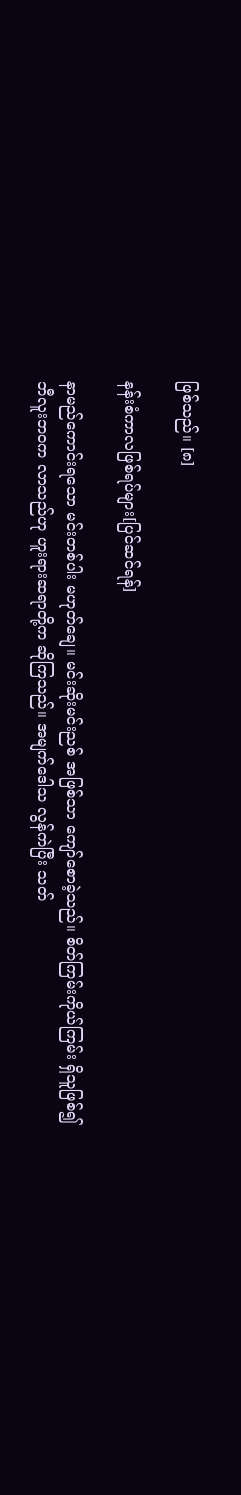ဖြစ်သည်။ [၈]

နန်းစံကာလဖြစ်ရပ်များ[ပြင်ဆင်ရန်]

နာမည်ကောင်းရသော မင်းတစ်ပါး မဟုတ်ချေ။ မင်းဆိုးမင်းညစ် အဖြစ်သာ ကျော်စောခဲ့သည်။ စိတ်ကြမ်းကိုယ်ကြမ်း ရှိသူဖြစ်၍ ဘီလူးဘဝက လာသည်ဟု ဟူးရားဆရာတို့က ဆိုကြသည်။ အမျက်ဒေါသ လွန်ကဲပြီး သတ်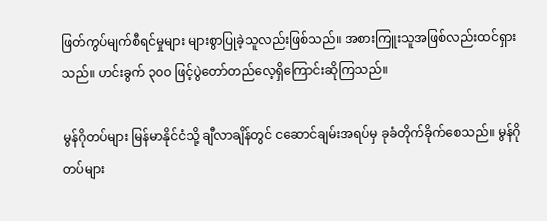ဖြတ်ကွပ်မျက်စီရင်မှုများ များစွာပြုခဲ့သူလည်းဖြစ်သည်။ အစားကြူးသူအဖြစ်လည်းထင်ရှားသည်။ ဟင်းခွက် ၃၀ဝ ဖြင့်ပွဲတော်တည်လေ့ရှိကြောင်းဆိုကြသည်။

မွန်ဂိုတပ်များ မြန်မာနိုင်ငံသို့ ချီလာချိန်တွင် ငဆောင်ချမ်းအရပ်မှ ခုခံတိုက်ခိုက်စေသည်။ မွန်ဂိုတပ်များ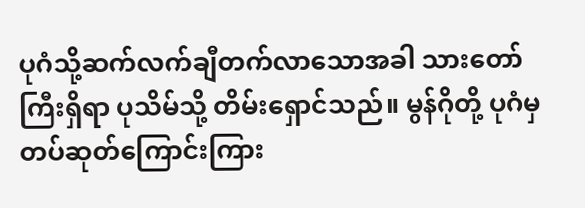ပုဂံသို့ဆက်လက်ချီတက်လာသောအခါ သားတော်ကြီးရှိရာ ပုသိမ်သို့ တိမ်းရှောင်သည်။ မွန်ဂိုတို့ ပုဂံမှ တပ်ဆုတ်ကြောင်းကြား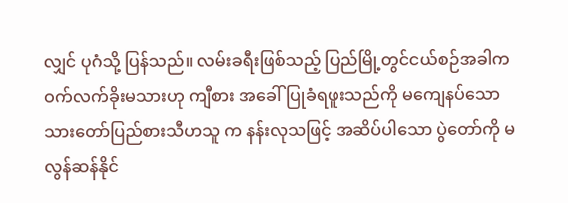လျှင် ပုဂံသို့ ပြန်သည်။ လမ်းခရီးဖြစ်သည့် ပြည်မြို့တွင်ငယ်စဉ်အခါက ဝက်လက်ခိုးမသားဟု ကျီစား အခေါ်ပြုခံရဖူးသည်ကို မကျေနပ်သော သားတော်ပြည်စားသီဟသူ က နန်းလုသဖြင့် အဆိပ်ပါသော ပွဲတော်ကို မလွန်ဆန်နိုင်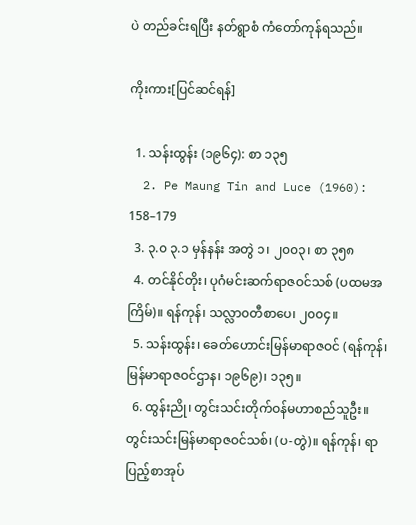ပဲ တည်ခင်းရပြီး နတ်ရွာစံ ကံတော်ကုန်ရသည်။

ကိုးကား[ပြင်ဆင်ရန်]

  1. သန်းထွန်း (၁၉၆၄): စာ ၁၃၅
  2. Pe Maung Tin and Luce (1960): 158–179
  3. ၃.၀ ၃.၁ မှန်နန်း အတွဲ ၁၊ ၂၀၀၃၊ စာ ၃၅၈
  4. တင်နိုင်တိုး၊ ပုဂံမင်းဆက်ရာဇဝင်သစ် (ပထမအကြိမ်)။ ရန်ကုန်၊ သလ္လာ၀တီစာပေ၊ ၂၀၀၄။
  5. သန်းထွန်း၊ ခေတ်ဟောင်းမြန်မာရာဇဝင် (ရန်ကုန်၊ မြန်မာရာဇဝင်ဌာန၊ ၁၉၆၉)၊ ၁၃၅။
  6. ထွန်းညို၊ တွင်းသင်းတိုက်ဝန်မဟာစည်သူဦး။ တွင်းသင်းမြန်မာရာဇဝင်သစ်၊ (ပ-တွဲ)။ ရန်ကုန်၊ ရာပြည့်စာအုပ်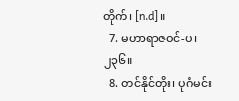တိုက်၊ [n.d]။
  7. မဟာရာဇဝင်-ပ၊ ၂၃၆။
  8. တင်နိုင်တိုး၊ ပုဂံမင်း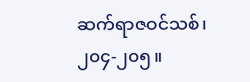ဆက်ရာဇဝင်သစ်၊ ၂၀၄-၂၀၅။